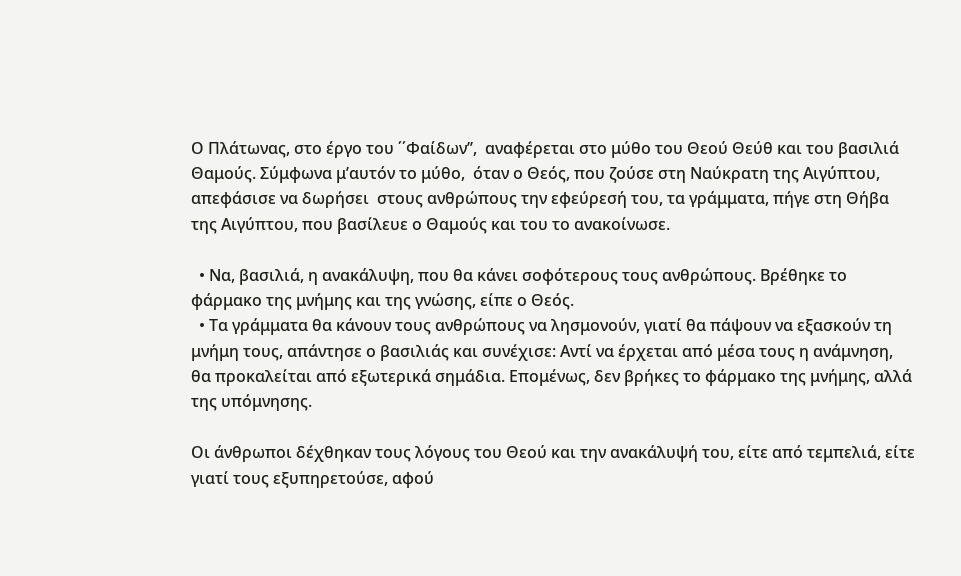Ο Πλάτωνας, στο έργο του ΄΄Φαίδων’’,  αναφέρεται στο μύθο του Θεού Θεύθ και του βασιλιά Θαμούς. Σύμφωνα μ’αυτόν το μύθο,  όταν ο Θεός, που ζούσε στη Ναύκρατη της Αιγύπτου, απεφάσισε να δωρήσει  στους ανθρώπους την εφεύρεσή του, τα γράμματα, πήγε στη Θήβα της Αιγύπτου, που βασίλευε ο Θαμούς και του το ανακοίνωσε.

  • Να, βασιλιά, η ανακάλυψη, που θα κάνει σοφότερους τους ανθρώπους. Βρέθηκε το φάρμακο της μνήμης και της γνώσης, είπε ο Θεός.
  • Τα γράμματα θα κάνουν τους ανθρώπους να λησμονούν, γιατί θα πάψουν να εξασκούν τη μνήμη τους, απάντησε ο βασιλιάς και συνέχισε: Αντί να έρχεται από μέσα τους η ανάμνηση, θα προκαλείται από εξωτερικά σημάδια. Επομένως, δεν βρήκες το φάρμακο της μνήμης, αλλά της υπόμνησης.

Οι άνθρωποι δέχθηκαν τους λόγους του Θεού και την ανακάλυψή του, είτε από τεμπελιά, είτε γιατί τους εξυπηρετούσε, αφού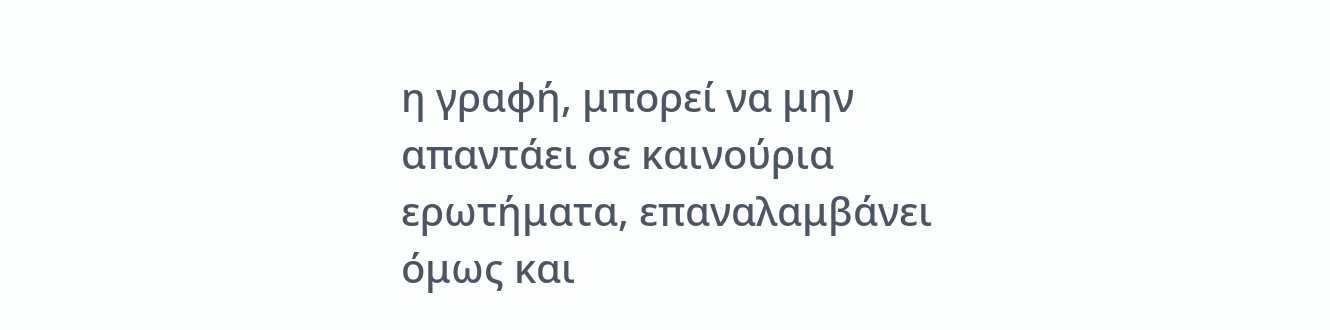η γραφή, μπορεί να μην απαντάει σε καινούρια ερωτήματα, επαναλαμβάνει όμως και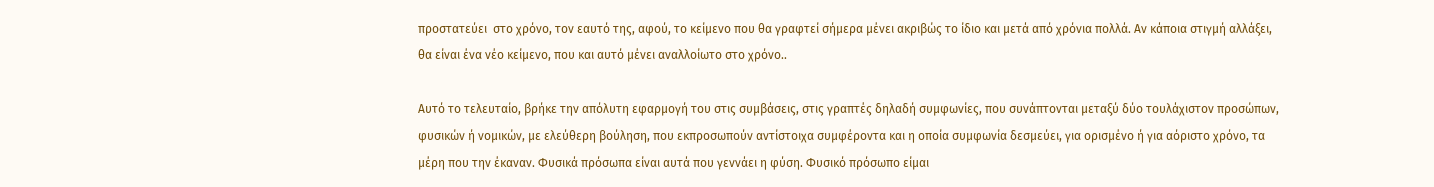προστατεύει  στο χρόνο, τον εαυτό της, αφού, το κείμενο που θα γραφτεί σήμερα μένει ακριβώς το ίδιο και μετά από χρόνια πολλά. Αν κάποια στιγμή αλλάξει, θα είναι ένα νέο κείμενο, που και αυτό μένει αναλλοίωτο στο χρόνο..

Αυτό το τελευταίο, βρήκε την απόλυτη εφαρμογή του στις συμβάσεις, στις γραπτές δηλαδή συμφωνίες, που συνάπτονται μεταξύ δύο τουλάχιστον προσώπων, φυσικών ή νομικών, με ελεύθερη βούληση, που εκπροσωπούν αντίστοιχα συμφέροντα και η οποία συμφωνία δεσμεύει, για ορισμένο ή για αόριστο χρόνο, τα μέρη που την έκαναν. Φυσικά πρόσωπα είναι αυτά που γεννάει η φύση. Φυσικό πρόσωπο είμαι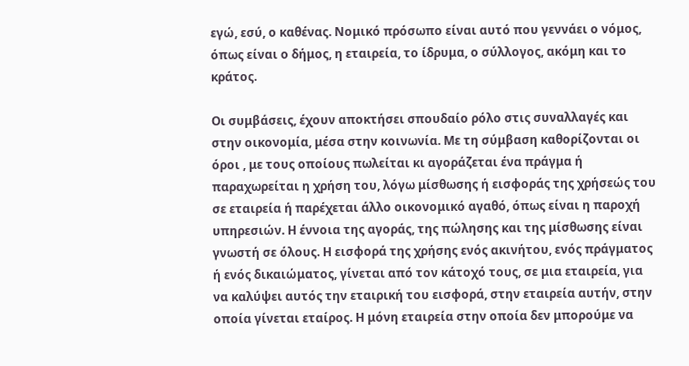εγώ, εσύ, ο καθένας. Νομικό πρόσωπο είναι αυτό που γεννάει ο νόμος, όπως είναι ο δήμος, η εταιρεία, το ίδρυμα, ο σύλλογος, ακόμη και το κράτος.

Οι συμβάσεις, έχουν αποκτήσει σπουδαίο ρόλο στις συναλλαγές και στην οικονομία, μέσα στην κοινωνία. Με τη σύμβαση καθορίζονται οι όροι , με τους οποίους πωλείται κι αγοράζεται ένα πράγμα ή παραχωρείται η χρήση του, λόγω μίσθωσης ή εισφοράς της χρήσεώς του σε εταιρεία ή παρέχεται άλλο οικονομικό αγαθό, όπως είναι η παροχή υπηρεσιών. Η έννοια της αγοράς, της πώλησης και της μίσθωσης είναι γνωστή σε όλους. Η εισφορά της χρήσης ενός ακινήτου, ενός πράγματος ή ενός δικαιώματος, γίνεται από τον κάτοχό τους, σε μια εταιρεία, για να καλύψει αυτός την εταιρική του εισφορά, στην εταιρεία αυτήν, στην οποία γίνεται εταίρος. Η μόνη εταιρεία στην οποία δεν μπορούμε να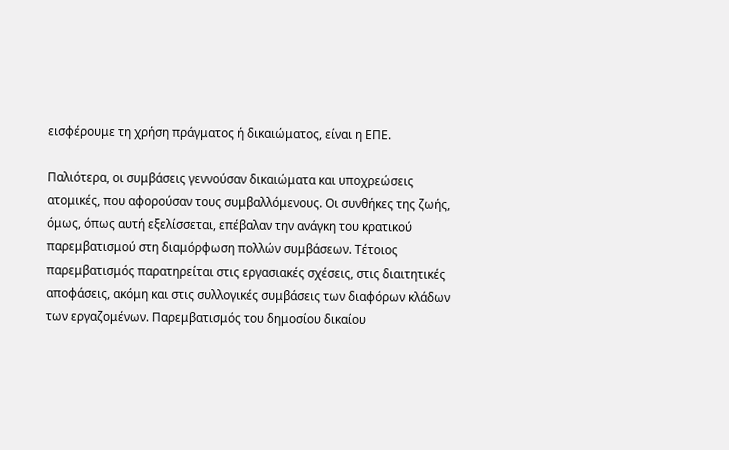εισφέρουμε τη χρήση πράγματος ή δικαιώματος, είναι η ΕΠΕ.

Παλιότερα, οι συμβάσεις γεννούσαν δικαιώματα και υποχρεώσεις ατομικές, που αφορούσαν τους συμβαλλόμενους. Οι συνθήκες της ζωής, όμως, όπως αυτή εξελίσσεται, επέβαλαν την ανάγκη του κρατικού παρεμβατισμού στη διαμόρφωση πολλών συμβάσεων. Τέτοιος παρεμβατισμός παρατηρείται στις εργασιακές σχέσεις, στις διαιτητικές αποφάσεις, ακόμη και στις συλλογικές συμβάσεις των διαφόρων κλάδων των εργαζομένων. Παρεμβατισμός του δημοσίου δικαίου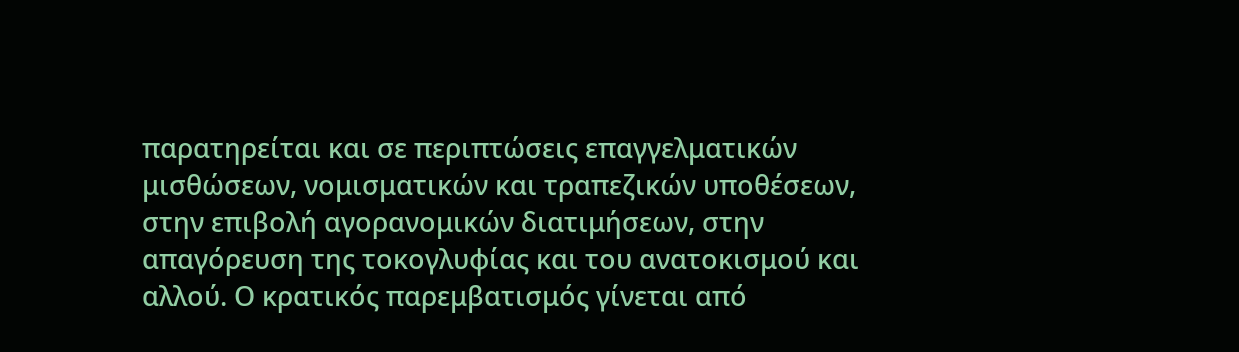παρατηρείται και σε περιπτώσεις επαγγελματικών μισθώσεων, νομισματικών και τραπεζικών υποθέσεων, στην επιβολή αγορανομικών διατιμήσεων, στην απαγόρευση της τοκογλυφίας και του ανατοκισμού και αλλού. Ο κρατικός παρεμβατισμός γίνεται από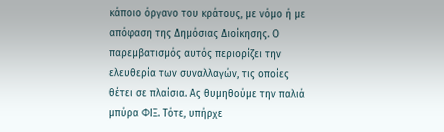κάποιο όργανο του κράτους, με νόμο ή με απόφαση της Δημόσιας Διοίκησης. Ο παρεμβατισμός αυτός περιορίζει την ελευθερία των συναλλαγών, τις οποίες θέτει σε πλαίσια. Ας θυμηθούμε την παλιά  μπύρα ΦΙΞ. Τότε, υπήρχε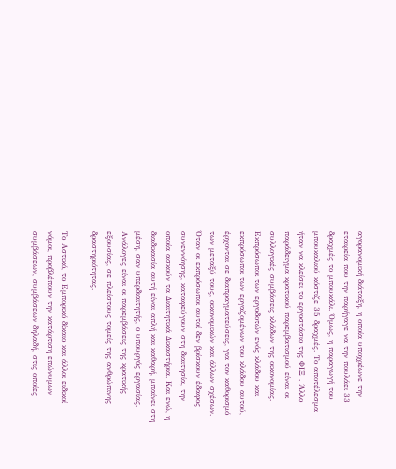αγορανομική διάταξη, η οποία υποχρέωνε την εταιρεία που την παρήγαγε να την πουλάει 33 δραχμές το μπουκάλι. Όμως, η παραγωγή του μπουκαλιού κόστιζε 35 δραχμές. Το αποτέλεσμα ήταν να κλείσει το εργοστάσιο της ΦΙΞ . Άλλο παράδειγμα κρατικού παρεμβατισμού είναι οι συλλογικές συμβάσεις κλάδων της οικονομίας. Εκπρόσωποι των εργοδοτών ενός κλάδου και εκπρόσωποι των εργαζομένων του κλάδου αυτού, έρχονται σε διαπραγματεύσεις, για τον καθορισμό των μεταξύ τους, οικονομικών και άλλων σχέσων. Όταν οι εκπρόσωποι αυτοί δεν βρίσκουν έδαφος συνεννόησης, καταφεύγουν στη διαιτησία, την οποία ασκούν τα Διαιτητικά Δικαστήρια. Και ενώ, η διαδικασία αυτή είναι απλή και καθαρή, μπαίνει στη μέση, σαν υπερδιαιτητής, ο υπουργός εργασίας. Ανάλογες είναι οι παρεμβάσεις της κρατικής εξουσίας, σε πλείστους τομείς της ανθρώπινης δραστηριότητας.

Το Αστικό, το Εμπορικό δίκαιο και άλλοι ειδικοί νόμοι, προβλέπουν την κατάρτιση επώνυμων συμβάσεων, συμβάσεων δηλαδή, στις οποίες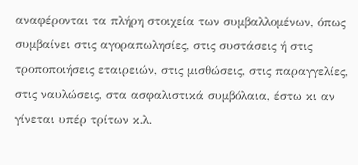αναφέρονται τα πλήρη στοιχεία των συμβαλλομένων, όπως συμβαίνει στις αγοραπωλησίες, στις συστάσεις ή στις τροποποιήσεις εταιρειών, στις μισθώσεις, στις παραγγελίες, στις ναυλώσεις, στα ασφαλιστικά συμβόλαια, έστω κι αν γίνεται υπέρ τρίτων κ.λ.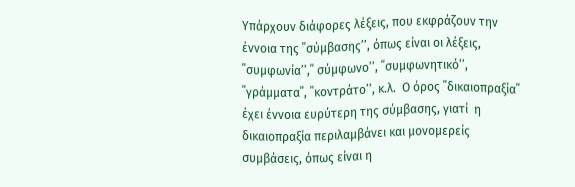Υπάρχουν διάφορες λέξεις, που εκφράζουν την έννοια της ΄΄σύμβασης’’, όπως είναι οι λέξεις, ΄΄συμφωνία’’,΄΄ σύμφωνο’’, ΄΄συμφωνητικό’’, ΄΄γράμματα΄΄, ΄΄κοντράτο’’, κ.λ.  Ο όρος ΄΄δικαιοπραξία΄΄ έχει έννοια ευρύτερη της σύμβασης, γιατί  η δικαιοπραξία περιλαμβάνει και μονομερείς συμβάσεις, όπως είναι η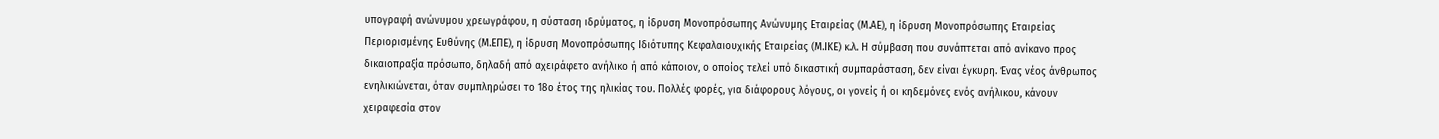υπογραφή ανώνυμου χρεωγράφου, η σύσταση ιδρύματος, η ίδρυση Μονοπρόσωπης Ανώνυμης Εταιρείας (Μ.ΑΕ), η ίδρυση Μονοπρόσωπης Εταιρείας Περιορισμένης Ευθύνης (Μ.ΕΠΕ), η ίδρυση Μονοπρόσωπης Ιδιότυπης Κεφαλαιουχικής Εταιρείας (Μ.ΙΚΕ) κ.λ. Η σύμβαση που συνάπτεται από ανίκανο προς δικαιοπραξία πρόσωπο, δηλαδή από αχειράφετο ανήλικο ή από κάποιον, ο οποίος τελεί υπό δικαστική συμπαράσταση, δεν είναι έγκυρη. Ένας νέος άνθρωπος ενηλικιώνεται, όταν συμπληρώσει το 18ο έτος της ηλικίας του. Πολλές φορές, για διάφορους λόγους, οι γονείς ή οι κηδεμόνες ενός ανήλικου, κάνουν χειραφεσία στον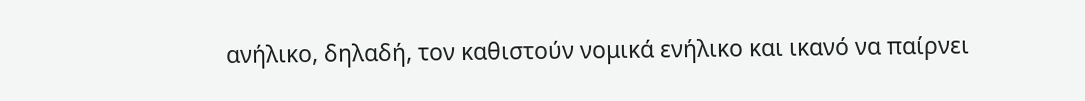ανήλικο, δηλαδή, τον καθιστούν νομικά ενήλικο και ικανό να παίρνει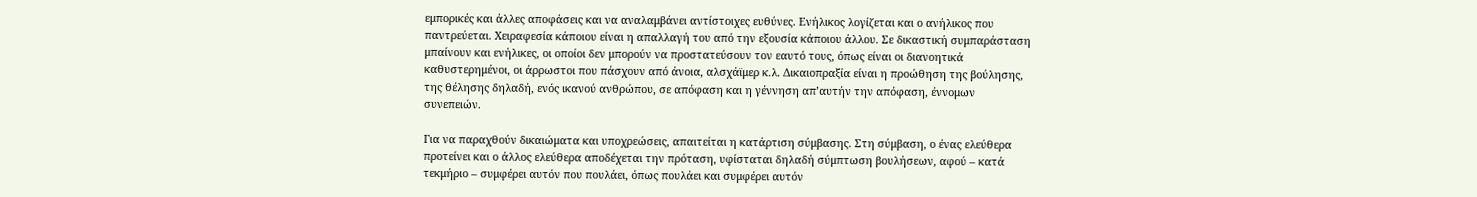εμπορικές και άλλες αποφάσεις και να αναλαμβάνει αντίστοιχες ευθύνες. Ενήλικος λογίζεται και ο ανήλικος που παντρεύεται. Χειραφεσία κάποιου είναι η απαλλαγή του από την εξουσία κάποιου άλλου. Σε δικαστική συμπαράσταση μπαίνουν και ενήλικες, οι οποίοι δεν μπορούν να προστατεύσουν τον εαυτό τους, όπως είναι οι διανοητικά καθυστερημένοι, οι άρρωστοι που πάσχουν από άνοια, αλσχάϊμερ κ.λ. Δικαιοπραξία είναι η προώθηση της βούλησης, της θέλησης δηλαδή, ενός ικανού ανθρώπου, σε απόφαση και η γέννηση απ’αυτήν την απόφαση, έννομων συνεπειών.

Για να παραχθούν δικαιώματα και υποχρεώσεις, απαιτείται η κατάρτιση σύμβασης. Στη σύμβαση, ο ένας ελεύθερα προτείνει και ο άλλος ελεύθερα αποδέχεται την πρόταση, υφίσταται δηλαδή σύμπτωση βουλήσεων, αφού – κατά τεκμήριο – συμφέρει αυτόν που πουλάει, όπως πουλάει και συμφέρει αυτόν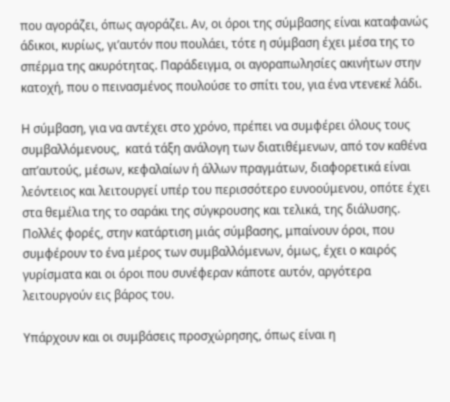που αγοράζει, όπως αγοράζει. Αν, οι όροι της σύμβασης είναι καταφανώς άδικοι, κυρίως, γι’αυτόν που πουλάει, τότε η σύμβαση έχει μέσα της το σπέρμα της ακυρότητας. Παράδειγμα, οι αγοραπωλησίες ακινήτων στην κατοχή, που ο πεινασμένος πουλούσε το σπίτι του, για ένα ντενεκέ λάδι.

Η σύμβαση, για να αντέχει στο χρόνο, πρέπει να συμφέρει όλους τους συμβαλλόμενους,  κατά τάξη ανάλογη των διατιθέμενων, από τον καθένα απ’αυτούς, μέσων, κεφαλαίων ή άλλων πραγμάτων, διαφορετικά είναι λεόντειος και λειτουργεί υπέρ του περισσότερο ευνοούμενου, οπότε έχει στα θεμέλια της το σαράκι της σύγκρουσης και τελικά, της διάλυσης. Πολλές φορές, στην κατάρτιση μιάς σύμβασης, μπαίνουν όροι, που συμφέρουν το ένα μέρος των συμβαλλόμενων, όμως, έχει ο καιρός γυρίσματα και οι όροι που συνέφεραν κάποτε αυτόν, αργότερα λειτουργούν εις βάρος του.

Υπάρχουν και οι συμβάσεις προσχώρησης, όπως είναι η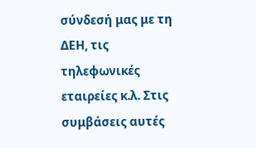σύνδεσή μας με τη ΔΕΗ, τις τηλεφωνικές εταιρείες κ.λ. Στις συμβάσεις αυτές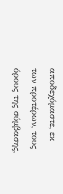αποδεχόμαστε, εκ των προτέρων, τους όρους της σύμβασης,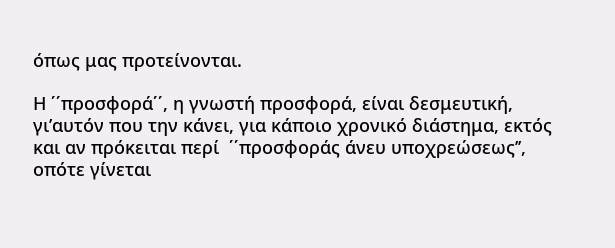όπως μας προτείνονται.

Η ΄΄προσφορά΄΄, η γνωστή προσφορά, είναι δεσμευτική, γι’αυτόν που την κάνει, για κάποιο χρονικό διάστημα, εκτός και αν πρόκειται περί  ΄΄προσφοράς άνευ υποχρεώσεως’’, οπότε γίνεται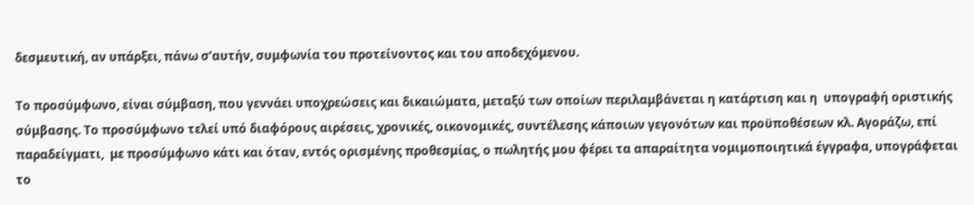δεσμευτική, αν υπάρξει, πάνω σ’αυτήν, συμφωνία του προτείνοντος και του αποδεχόμενου.

Το προσύμφωνο, είναι σύμβαση, που γεννάει υποχρεώσεις και δικαιώματα, μεταξύ των οποίων περιλαμβάνεται η κατάρτιση και η  υπογραφή οριστικής σύμβασης. Το προσύμφωνο τελεί υπό διαφόρους αιρέσεις, χρονικές, οικονομικές, συντέλεσης κάποιων γεγονότων και προϋποθέσεων κλ. Αγοράζω, επί παραδείγματι,  με προσύμφωνο κάτι και όταν, εντός ορισμένης προθεσμίας, ο πωλητής μου φέρει τα απαραίτητα νομιμοποιητικά έγγραφα, υπογράφεται το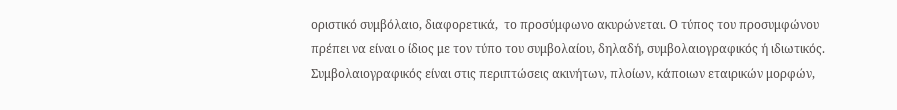οριστικό συμβόλαιο, διαφορετικά,  το προσύμφωνο ακυρώνεται. Ο τύπος του προσυμφώνου πρέπει να είναι ο ίδιος με τον τύπο του συμβολαίου, δηλαδή, συμβολαιογραφικός ή ιδιωτικός. Συμβολαιογραφικός είναι στις περιπτώσεις ακινήτων, πλοίων, κάποιων εταιρικών μορφών,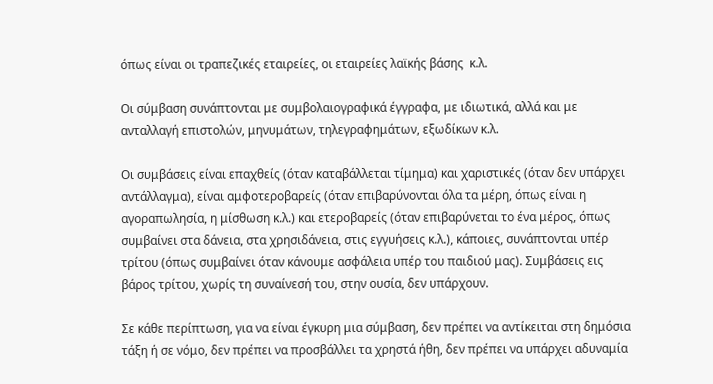όπως είναι οι τραπεζικές εταιρείες, οι εταιρείες λαϊκής βάσης  κ.λ.

Οι σύμβαση συνάπτονται με συμβολαιογραφικά έγγραφα, με ιδιωτικά, αλλά και με ανταλλαγή επιστολών, μηνυμάτων, τηλεγραφημάτων, εξωδίκων κ.λ.

Οι συμβάσεις είναι επαχθείς (όταν καταβάλλεται τίμημα) και χαριστικές (όταν δεν υπάρχει αντάλλαγμα), είναι αμφοτεροβαρείς (όταν επιβαρύνονται όλα τα μέρη, όπως είναι η αγοραπωλησία, η μίσθωση κ.λ.) και ετεροβαρείς (όταν επιβαρύνεται το ένα μέρος, όπως συμβαίνει στα δάνεια, στα χρησιδάνεια, στις εγγυήσεις κ.λ.), κάποιες, συνάπτονται υπέρ τρίτου (όπως συμβαίνει όταν κάνουμε ασφάλεια υπέρ του παιδιού μας). Συμβάσεις εις βάρος τρίτου, χωρίς τη συναίνεσή του, στην ουσία, δεν υπάρχουν.

Σε κάθε περίπτωση, για να είναι έγκυρη μια σύμβαση, δεν πρέπει να αντίκειται στη δημόσια τάξη ή σε νόμο, δεν πρέπει να προσβάλλει τα χρηστά ήθη, δεν πρέπει να υπάρχει αδυναμία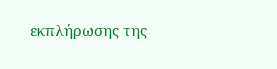εκπλήρωσης της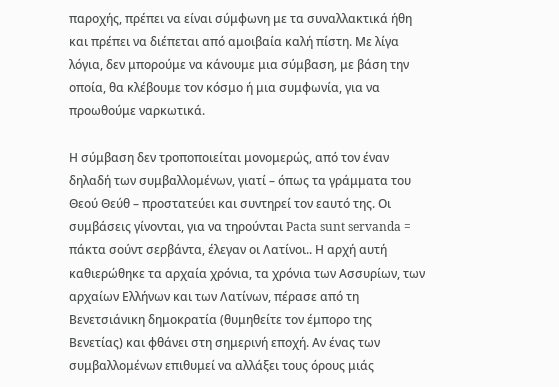παροχής, πρέπει να είναι σύμφωνη με τα συναλλακτικά ήθη και πρέπει να διέπεται από αμοιβαία καλή πίστη. Με λίγα λόγια, δεν μπορούμε να κάνουμε μια σύμβαση, με βάση την οποία, θα κλέβουμε τον κόσμο ή μια συμφωνία, για να προωθούμε ναρκωτικά.

Η σύμβαση δεν τροποποιείται μονομερώς, από τον έναν δηλαδή των συμβαλλομένων, γιατί – όπως τα γράμματα του Θεού Θεύθ – προστατεύει και συντηρεί τον εαυτό της. Οι συμβάσεις γίνονται, για να τηρούνται Pacta sunt servanda = πάκτα σούντ σερβάντα, έλεγαν οι Λατίνοι.. Η αρχή αυτή καθιερώθηκε τα αρχαία χρόνια, τα χρόνια των Ασσυρίων, των αρχαίων Ελλήνων και των Λατίνων, πέρασε από τη Βενετσιάνικη δημοκρατία (θυμηθείτε τον έμπορο της Βενετίας) και φθάνει στη σημερινή εποχή. Αν ένας των συμβαλλομένων επιθυμεί να αλλάξει τους όρους μιάς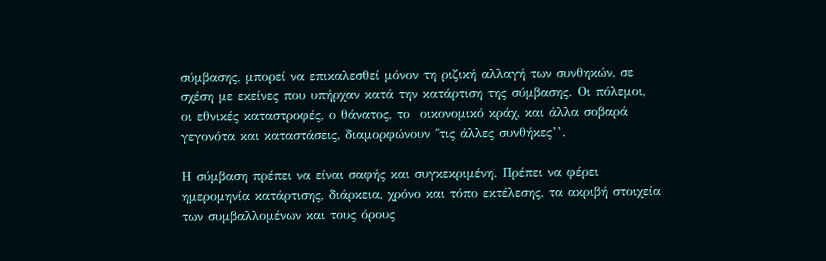σύμβασης, μπορεί να επικαλεσθεί μόνον τη ριζική αλλαγή των συνθηκών, σε σχέση με εκείνες που υπήρχαν κατά την κατάρτιση της σύμβασης. Οι πόλεμοι, οι εθνικές καταστροφές, ο θάνατος, το  οικονομικό κράχ, και άλλα σοβαρά γεγονότα και καταστάσεις, διαμορφώνουν ΄΄τις άλλες συνθήκες’’.

Η σύμβαση πρέπει να είναι σαφής και συγκεκριμένη. Πρέπει να φέρει ημερομηνία κατάρτισης, διάρκεια, χρόνο και τόπο εκτέλεσης, τα ακριβή στοιχεία των συμβαλλομένων και τους όρους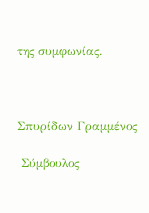της συμφωνίας.



Σπυρίδων Γραμμένος

 Σύμβουλος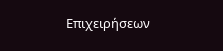Επιχειρήσεων